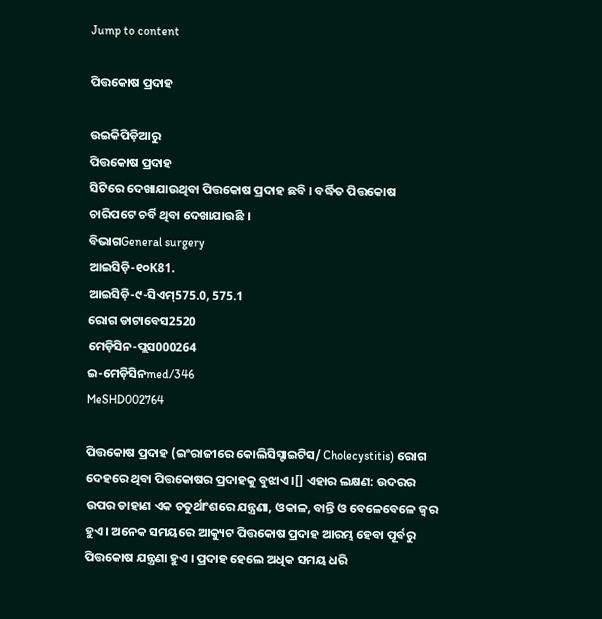Jump to content

ପିତ୍ତକୋଷ ପ୍ରଦାହ

ଉଇକିପିଡ଼ିଆ‌ରୁ
ପିତ୍ତକୋଷ ପ୍ରଦାହ
ସିଟିରେ ଦେଖାଯାଉଥିବା ପିତ୍ତକୋଷ ପ୍ରଦାହ ଛବି । ବର୍ଦ୍ଧିତ ପିତ୍ତକୋଷ ଚାରିପଟେ ଚର୍ବି ଥିବା ଦେଖାଯାଉଛି ।
ବିଭାଗGeneral surgery
ଆଇସିଡ଼ି-୧୦K81.
ଆଇସିଡ଼ି-୯-ସିଏମ୍575.0, 575.1
ରୋଗ ଡାଟାବେସ2520
ମେଡ଼ିସିନ-ପ୍ଲସ000264
ଇ-ମେଡ଼ିସିନmed/346
MeSHD002764

ପିତ୍ତକୋଷ ପ୍ରଦାହ (ଇଂରାଜୀରେ କୋଲିସିସ୍ଟାଇଟିସ/ Cholecystitis) ରୋଗ ଦେହରେ ଥିବା ପିତ୍ତକୋଷର ପ୍ରଦାହକୁ ବୁଝାଏ ।[] ଏହାର ଲକ୍ଷଣ: ଉଦରର ଉପର ଡାହାଣ ଏକ ଚତୁର୍ଥାଂଶରେ ଯନ୍ତ୍ରଣା, ଓକାଳ, ବାନ୍ତି ଓ ବେଳେବେଳେ ଜ୍ୱର ହୁଏ । ଅନେକ ସମୟରେ ଆକ୍ୟୁଟ ପିତ୍ତକୋଷ ପ୍ରଦାହ ଆରମ୍ଭ ହେବା ପୂର୍ବରୁ ପିତ୍ତକୋଷ ଯନ୍ତ୍ରଣା ହୁଏ । ପ୍ରଦାହ ହେଲେ ଅଧିକ ସମୟ ଧରି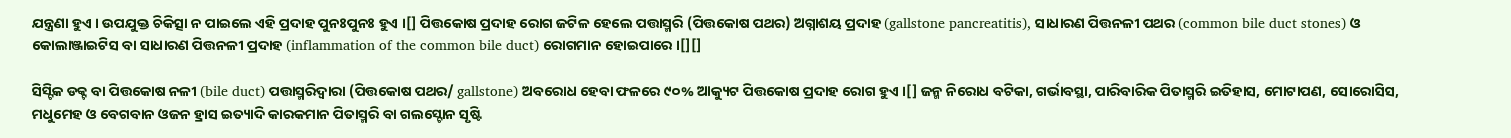ଯନ୍ତ୍ରଣା ହୁଏ । ଉପ‌ଯୁକ୍ତ ଚିକିତ୍ସା ନ ପାଇଲେ ଏହି ପ୍ରଦାହ ପୁନଃପୁନଃ ହୁଏ ।[] ପିତ୍ତକୋଷ ପ୍ରଦାହ ରୋଗ ଜଟିଳ ହେଲେ ପତ୍ତାସ୍ମରି (ପିତ୍ତକୋଷ ପଥର) ଅଗ୍ନାଶୟ ପ୍ରଦାହ (gallstone pancreatitis), ସାଧାରଣ ପିତ୍ତନଳୀ ପଥର (common bile duct stones) ଓ କୋଲାଞ୍ଜାଇଟିସ ବା ସାଧାରଣ ପିତ୍ତନଳୀ ପ୍ରଦାହ (inflammation of the common bile duct) ରୋଗମାନ ହୋଇପାରେ ।[][]

ସିସ୍ଟିକ ଡକ୍ଟ ବା ପିତ୍ତକୋଷ ନଳୀ (bile duct) ପତ୍ତାସ୍ମରିଦ୍ୱାରା (ପିତ୍ତକୋଷ ପଥର/ gallstone) ଅବରୋଧ ହେବା ଫଳରେ ୯୦% ଆକ୍ୟୁଟ ପିତ୍ତକୋଷ ପ୍ରଦାହ ରୋଗ ହୁଏ ।[] ଜନ୍ମ ନିରୋଧ ବଟିକା, ଗର୍ଭାବସ୍ଥା, ପାରିବାରିକ ପିତାସ୍ମରି ଇତିହାସ, ମୋଟାପଣ, ସୋରୋସିସ, ମଧୁମେହ ଓ ବେଗବାନ ଓଜନ ହ୍ରାସ ଇତ୍ୟାଦି କାରକମାନ ପିତାସ୍ମରି ବା ଗଲସ୍ଟୋନ ସୃଷ୍ଟି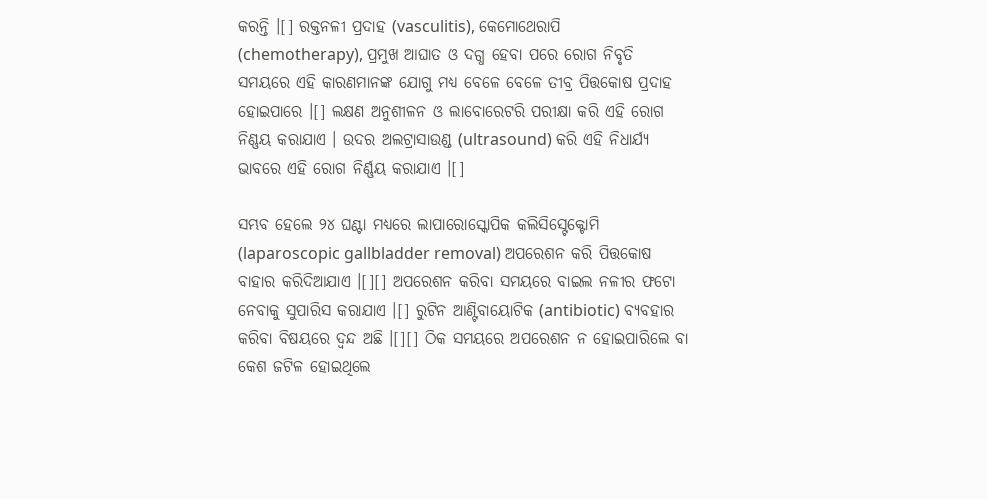କରନ୍ତି ।[] ରକ୍ତନଳୀ ପ୍ରଦାହ (vasculitis), କେମୋଥେରାପି (chemotherapy), ପ୍ରମୁଖ ଆଘାତ ଓ ଦଗ୍ଧ ହେବା ପରେ ରୋଗ ନିବୃତି ସମୟରେ ଏହି କାରଣମାନଙ୍କ ଯୋଗୁ ମଧ୍ୟ ବେଳେ ବେଳେ ତୀବ୍ର ପିତ୍ତକୋଷ ପ୍ରଦାହ ହୋଇପାରେ ।[] ଲକ୍ଷଣ ଅନୁଶୀଳନ ଓ ଲାବୋରେଟରି ପରୀକ୍ଷା କରି ଏହି ରୋଗ ନିଣ୍ଣୟ କରାଯାଏ । ଉଦର ଅଲଟ୍ରାସାଉଣ୍ଡ (ultrasound) କରି ଏହି ନିଧାର୍ଯ୍ୟ ଭାବରେ ଏହି ରୋଗ ନିର୍ଣ୍ଣୟ କରାଯାଏ ।[]

ସମ୍ଭବ ହେଲେ ୨୪ ଘଣ୍ଟା ମଧ୍ୟରେ ଲାପାରୋସ୍କୋପିକ କଲିସିସ୍ଟେକ୍ଟୋମି (laparoscopic gallbladder removal) ଅପରେଶନ କରି ପିତ୍ତକୋଷ ବାହାର କରିଦିଆଯାଏ ।[][] ଅପରେଶନ କରିବା ସମୟରେ ବାଇଲ ନଳୀର ଫଟୋ ନେବାକୁ ସୁପାରିସ କରାଯାଏ ।[] ରୁଟିନ ଆଣ୍ଟିବାୟୋଟିକ (antibiotic) ବ୍ୟବ‌ହାର କରିବା ବିଷୟରେ ଦ୍ୱନ୍ଦ ଅଛି ।[][] ଠିକ ସମୟରେ ଅପରେଶନ ନ ହୋଇପାରିଲେ ବା କେଶ ଜଟିଳ ହୋଇଥିଲେ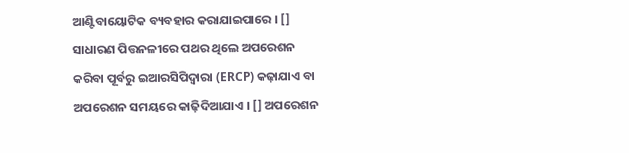ଆଣ୍ଟିବାୟୋଟିକ ବ୍ୟବ‌ହାର କରାଯାଇପାରେ । [] ସାଧାରଣ ପିତ୍ତନଳୀରେ ପଥର ଥିଲେ ଅପରେଶନ କରିବା ପୂର୍ବରୁ ଇଆରସିପିଦ୍ୱାରା (ERCP) କଢ଼ାଯାଏ ବା ଅପରେଶନ ସମୟରେ କାଢ଼ିଦିଆଯାଏ । [] ଅପରେଶନ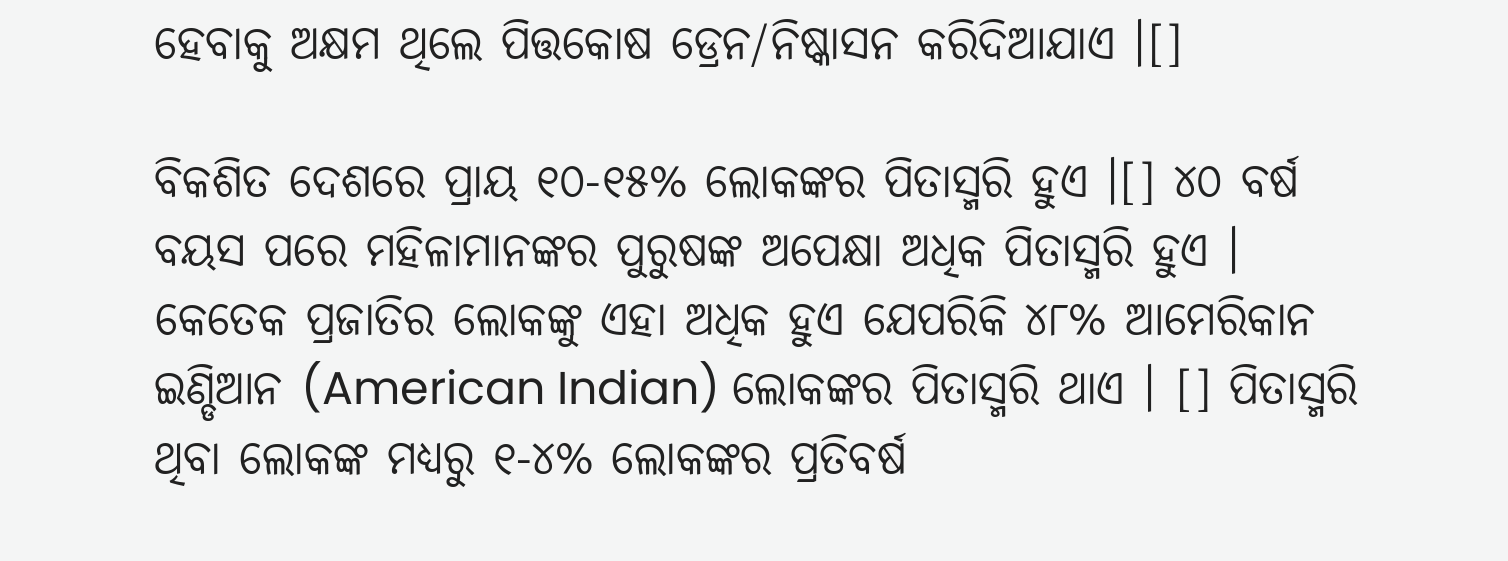ହେବାକୁ ଅକ୍ଷମ ଥିଲେ ପିତ୍ତକୋଷ ଡ୍ରେନ/ନିଷ୍କାସନ କରିଦିଆଯାଏ ।[]

ବିକଶିତ ଦେଶରେ ପ୍ରାୟ ୧୦-୧୫% ଲୋକଙ୍କର ପିତାସ୍ମରି ହୁଏ ।[] ୪୦ ବର୍ଷ ବୟସ ପରେ ମହିଳାମାନଙ୍କର ପୁରୁଷଙ୍କ ଅପେକ୍ଷା ଅଧିକ ପିତାସ୍ମରି ହୁଏ । କେତେକ ପ୍ରଜାତିର ଲୋକଙ୍କୁ ଏହା ଅଧିକ ହୁଏ ଯେପରିକି ୪୮% ଆମେରିକାନ ଇଣ୍ଡିଆନ (American Indian) ଲୋକଙ୍କର ପିତାସ୍ମରି ଥାଏ । [] ପିତାସ୍ମରି ଥିବା ଲୋକଙ୍କ ମଧ୍ୟରୁ ୧-୪% ଲୋକଙ୍କର ପ୍ରତିବର୍ଷ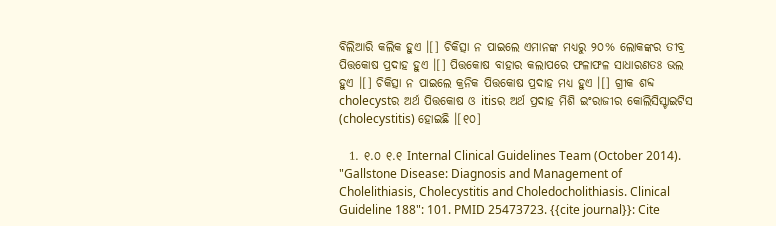ବିଲିଆରି କଲିକ ହୁଏ ।[] ଚିକିତ୍ସା ନ ପାଇଲେ ଏମାନଙ୍କ ମଧ୍ୟରୁ ୨୦% ଲୋକଙ୍କର ତୀବ୍ର ପିତ୍ତକୋଷ ପ୍ରଦାହ ହୁଏ ।[] ପିତ୍ତକୋଷ ବାହାର କଲାପରେ ଫଳାଫଳ ସାଧାରଣତଃ ଭଲ ହୁଏ ।[] ଚିକିତ୍ସା ନ ପାଇଲେ କ୍ରନିକ ପିତ୍ତକୋଷ ପ୍ରଦାହ ମଧ୍ୟ ହୁଏ ।[] ଗ୍ରୀକ ଶବ୍ଦ cholecystର ଅର୍ଥ ପିତ୍ତକୋଷ ଓ itisର ଅର୍ଥ ପ୍ରଦାହ ମିଶି ଇଂରାଜୀର କୋଲିସିସ୍ଟାଇଟିସ (cholecystitis) ହୋଇଛି ।[୧୦]

  1. ୧.୦ ୧.୧ Internal Clinical Guidelines Team (October 2014). "Gallstone Disease: Diagnosis and Management of Cholelithiasis, Cholecystitis and Choledocholithiasis. Clinical Guideline 188": 101. PMID 25473723. {{cite journal}}: Cite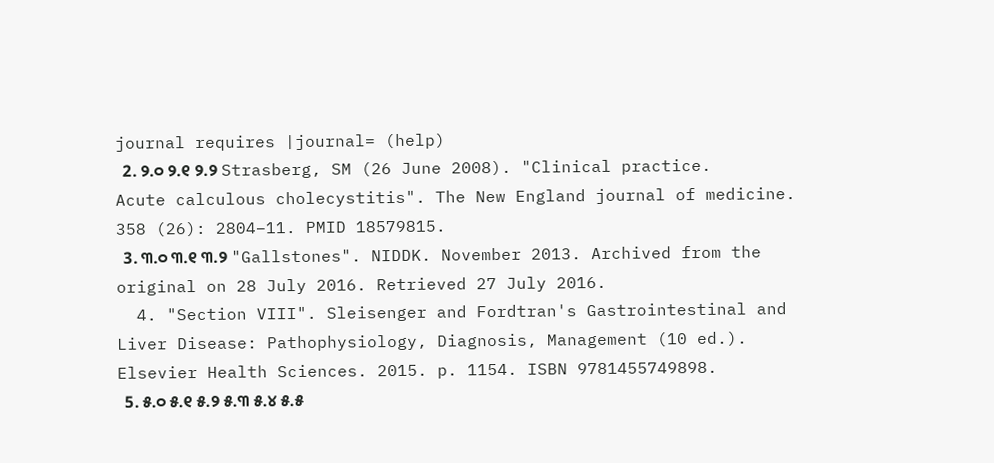journal requires |journal= (help)
  2. ୨.୦ ୨.୧ ୨.୨ Strasberg, SM (26 June 2008). "Clinical practice. Acute calculous cholecystitis". The New England journal of medicine. 358 (26): 2804–11. PMID 18579815.
  3. ୩.୦ ୩.୧ ୩.୨ "Gallstones". NIDDK. November 2013. Archived from the original on 28 July 2016. Retrieved 27 July 2016.
  4. "Section VIII". Sleisenger and Fordtran's Gastrointestinal and Liver Disease: Pathophysiology, Diagnosis, Management (10 ed.). Elsevier Health Sciences. 2015. p. 1154. ISBN 9781455749898.
  5. ୫.୦ ୫.୧ ୫.୨ ୫.୩ ୫.୪ ୫.୫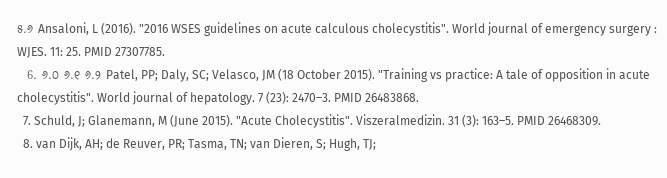୫.୬ Ansaloni, L (2016). "2016 WSES guidelines on acute calculous cholecystitis". World journal of emergency surgery : WJES. 11: 25. PMID 27307785.
  6. ୬.୦ ୬.୧ ୬.୨ Patel, PP; Daly, SC; Velasco, JM (18 October 2015). "Training vs practice: A tale of opposition in acute cholecystitis". World journal of hepatology. 7 (23): 2470–3. PMID 26483868.
  7. Schuld, J; Glanemann, M (June 2015). "Acute Cholecystitis". Viszeralmedizin. 31 (3): 163–5. PMID 26468309.
  8. van Dijk, AH; de Reuver, PR; Tasma, TN; van Dieren, S; Hugh, TJ;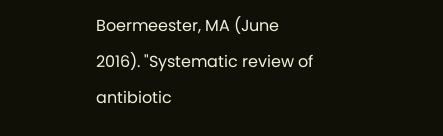Boermeester, MA (June 2016). "Systematic review of antibiotic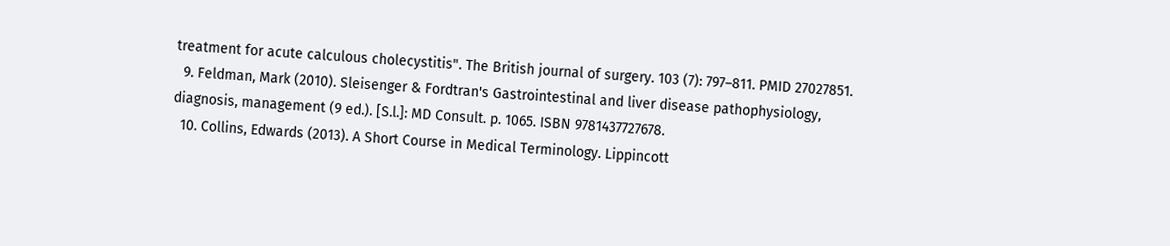treatment for acute calculous cholecystitis". The British journal of surgery. 103 (7): 797–811. PMID 27027851.
  9. Feldman, Mark (2010). Sleisenger & Fordtran's Gastrointestinal and liver disease pathophysiology, diagnosis, management (9 ed.). [S.l.]: MD Consult. p. 1065. ISBN 9781437727678.
  10. Collins, Edwards (2013). A Short Course in Medical Terminology. Lippincott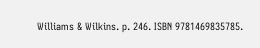Williams & Wilkins. p. 246. ISBN 9781469835785.